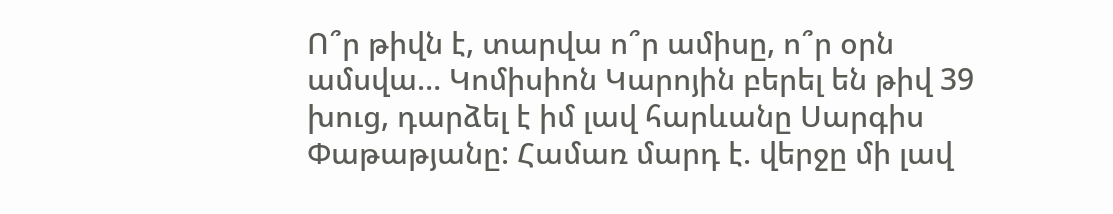Ո՞ր թիվն է, տարվա ո՞ր ամիսը, ո՞ր օրն ամսվա… Կոմիսիոն Կարոյին բերել են թիվ 39 խուց, դարձել է իմ լավ հարևանը Սարգիս Փաթաթյանը: Համառ մարդ է. վերջը մի լավ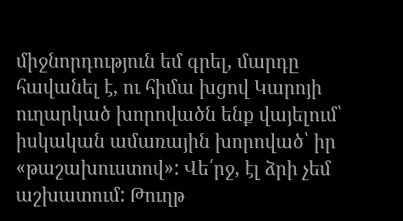միջնորդություն եմ գրել, մարդը հավանել է, ու հիմա խցով Կարոյի ուղարկած խորովածն ենք վայելում՝ իսկական ամառային խորոված՝ իր «թաշախուստով»: Վե՛րջ, էլ ձրի չեմ աշխատում: Թուղթ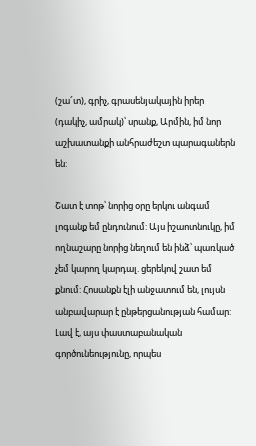(շա՜տ), գրիչ, գրասենյակային իրեր (դակիչ, ամրակ)՝ սրանք, Արմին, իմ նոր աշխատանքի անհրաժեշտ պարագաներն են:

Շատ է տոթ՝ նորից օրը երկու անգամ լոգանք եմ ընդունում: Այս իշաոտնուկը, իմ ողնաշարը նորից նեղում են ինձ՝ պառկած չեմ կարող կարդալ. ցերեկով շատ եմ քնում: Հոսանքն էլի անջատում են, լույսն անբավարար է ընթերցանության համար: Լավ է, այս փաստաբանական գործունեությունը, որպես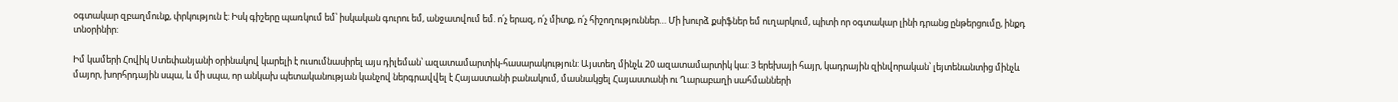օգտակար զբաղմունք, փրկություն է: Իսկ գիշերը պառկում եմ՝ իսկական գուրու եմ, անջատվում եմ. ո՛չ երազ, ո՛չ միտք, ո՛չ հիշողություններ… Մի խուրձ քսիֆներ եմ ուղարկում, պիտի որ օգտակար լինի դրանց ընթերցումը, ինքդ տնօրինիր:

Իմ կամերի Հովիկ Ստեփանյանի օրինակով կարելի է ուսումնասիրել այս դիլեման՝ ազատամարտիկ-հասարակություն: Այստեղ մինչև 20 ազատամարտիկ կա: 3 երեխայի հայր, կադրային զինվորական՝ լեյտենանտից մինչև մայոր, խորհրդային սպա, և մի սպա, որ անկախ պետականության կանչով ներգրավվել է Հայաստանի բանակում, մասնակցել Հայաստանի ու Ղարաբաղի սահմանների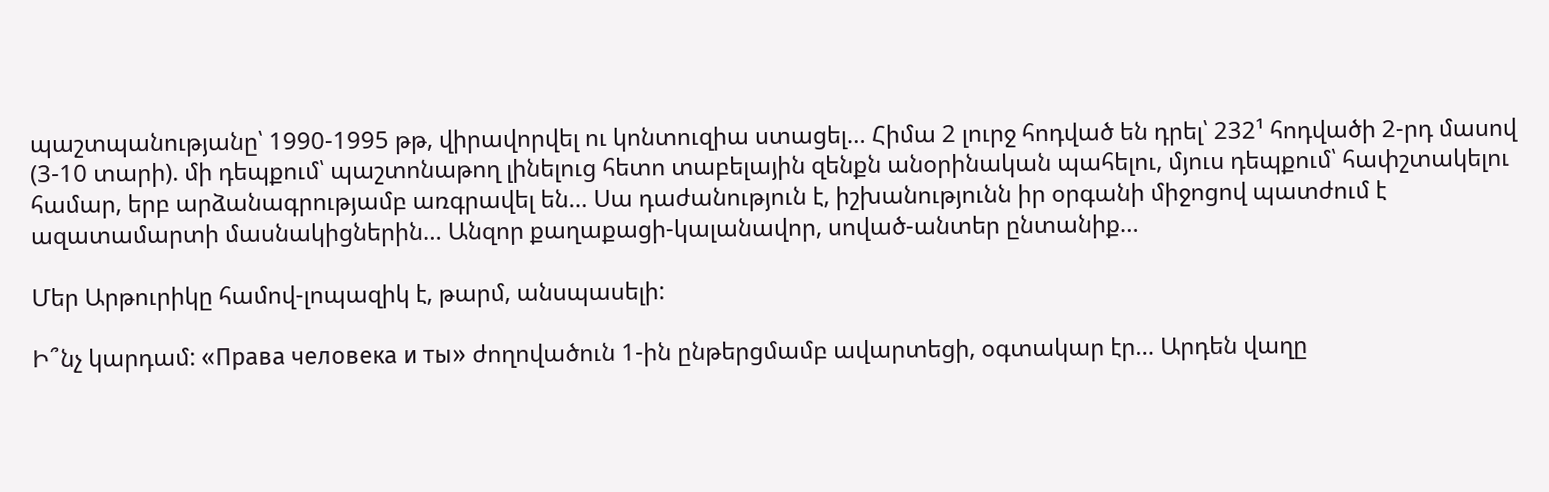պաշտպանությանը՝ 1990-1995 թթ, վիրավորվել ու կոնտուզիա ստացել… Հիմա 2 լուրջ հոդված են դրել՝ 232¹ հոդվածի 2-րդ մասով (3-10 տարի). մի դեպքում՝ պաշտոնաթող լինելուց հետո տաբելային զենքն անօրինական պահելու, մյուս դեպքում՝ հափշտակելու համար, երբ արձանագրությամբ առգրավել են… Սա դաժանություն է, իշխանությունն իր օրգանի միջոցով պատժում է ազատամարտի մասնակիցներին… Անզոր քաղաքացի-կալանավոր, սոված-անտեր ընտանիք…

Մեր Արթուրիկը համով-լոպազիկ է, թարմ, անսպասելի:

Ի՞նչ կարդամ: «Права человека и ты» ժողովածուն 1-ին ընթերցմամբ ավարտեցի, օգտակար էր… Արդեն վաղը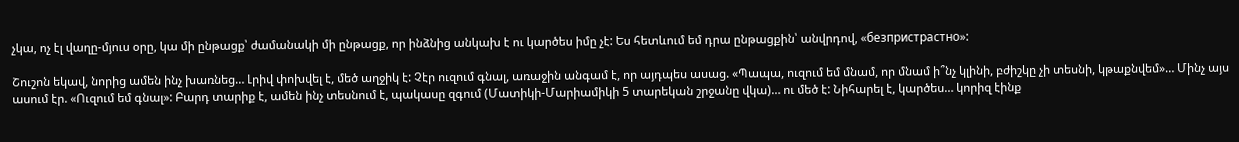չկա, ոչ էլ վաղը-մյուս օրը, կա մի ընթացք՝ ժամանակի մի ընթացք, որ ինձնից անկախ է ու կարծես իմը չէ: Ես հետևում եմ դրա ընթացքին՝ անվրդով, «безпристрастно»:

Շուշոն եկավ, նորից ամեն ինչ խառնեց… Լրիվ փոխվել է, մեծ աղջիկ է: Չէր ուզում գնալ, առաջին անգամ է, որ այդպես ասաց. «Պապա, ուզում եմ մնամ, որ մնամ ի՞նչ կլինի, բժիշկը չի տեսնի, կթաքնվեմ»… Մինչ այս ասում էր. «Ուզում եմ գնալ»: Բարդ տարիք է, ամեն ինչ տեսնում է, պակասը զգում (Մատիկի-Մարիամիկի 5 տարեկան շրջանը վկա)… ու մեծ է: Նիհարել է, կարծես… կորիզ էինք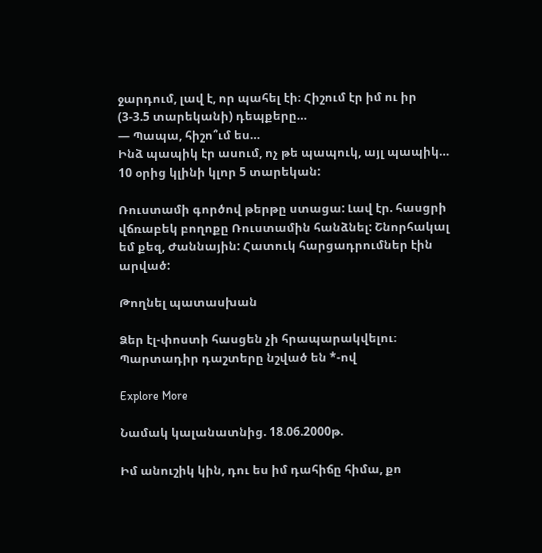ջարդում, լավ է, որ պահել էի։ Հիշում էր իմ ու իր (3-3.5 տարեկանի) դեպքերը…
— Պապա, հիշո՞ւմ ես…
Ինձ պապիկ էր ասում, ոչ թե պապուկ, այլ պապիկ… 10 օրից կլինի կլոր 5 տարեկան:

Ռուստամի գործով թերթը ստացա: Լավ էր. հասցրի վճռաբեկ բողոքը Ռուստամին հանձնել: Շնորհակալ եմ քեզ, Ժաննային: Հատուկ հարցադրումներ էին արված:

Թողնել պատասխան

Ձեր էլ-փոստի հասցեն չի հրապարակվելու։ Պարտադիր դաշտերը նշված են *-ով

Explore More

Նամակ կալանատնից. 18.06.2000թ.

Իմ անուշիկ կին, դու ես իմ դահիճը հիմա, քո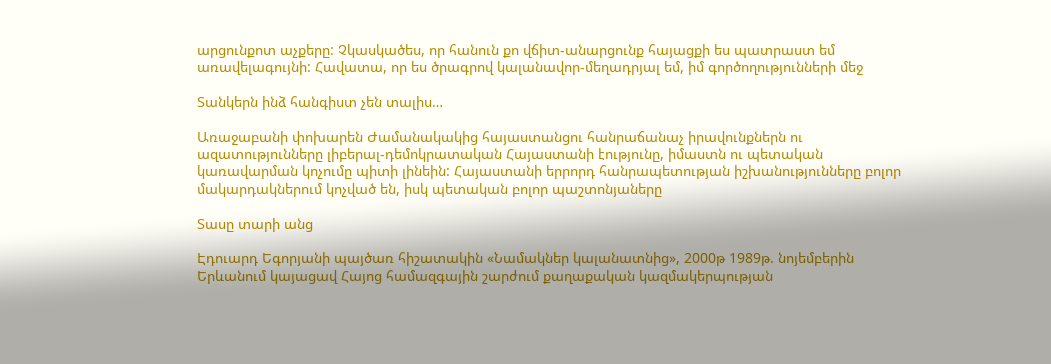արցունքոտ աչքերը: Չկասկածես, որ հանուն քո վճիտ-անարցունք հայացքի ես պատրաստ եմ առավելագույնի: Հավատա, որ ես ծրագրով կալանավոր-մեղադրյալ եմ, իմ գործողությունների մեջ

Տանկերն ինձ հանգիստ չեն տալիս…

Առաջաբանի փոխարեն Ժամանակակից հայաստանցու հանրաճանաչ իրավունքներն ու ազատությունները լիբերալ-դեմոկրատական Հայաստանի էությունը, իմաստն ու պետական կառավարման կոչումը պիտի լինեին: Հայաստանի երրորդ հանրապետության իշխանությունները բոլոր մակարդակներում կոչված են, իսկ պետական բոլոր պաշտոնյաները

Տասը տարի անց

Էդուարդ Եգորյանի պայծառ հիշատակին «Նամակներ կալանատնից», 2000թ 1989թ. նոյեմբերին Երևանում կայացավ Հայոց համազգային շարժում քաղաքական կազմակերպության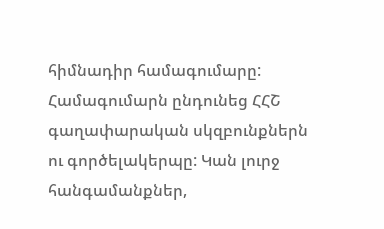հիմնադիր համագումարը: Համագումարն ընդունեց ՀՀՇ գաղափարական սկզբունքներն ու գործելակերպը: Կան լուրջ հանգամանքներ,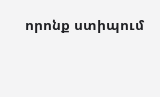որոնք ստիպում